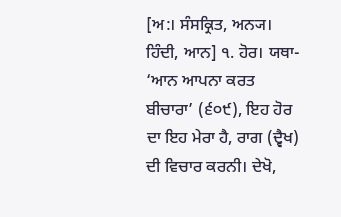[ਅ:। ਸੰਸਕ੍ਰਿਤ, ਅਨ੍ਯ। ਹਿੰਦੀ, ਆਨ] ੧. ਹੋਰ। ਯਥਾ- ‘ਆਨ ਆਪਨਾ ਕਰਤ ਬੀਚਾਰਾ’ (੬੦੯), ਇਹ ਹੋਰ ਦਾ ਇਹ ਮੇਰਾ ਹੈ, ਰਾਗ (ਦ੍ਵੈਖ) ਦੀ ਵਿਚਾਰ ਕਰਨੀ। ਦੇਖੋ,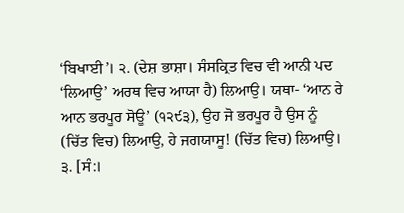‘ਬਿਖਾਈ’। ੨. (ਦੇਸ਼ ਭਾਸ਼ਾ। ਸੰਸਕ੍ਰਿਤ ਵਿਚ ਵੀ ਆਨੀ ਪਦ ‘ਲਿਆਉ’ ਅਰਥ ਵਿਚ ਆਯਾ ਹੈ) ਲਿਆਉ। ਯਥਾ- ‘ਆਨ ਰੇ ਆਨ ਭਰਪੂਰ ਸੋਊ’ (੧੨੯੩), ਉਹ ਜੋ ਭਰਪੂਰ ਹੈ ਉਸ ਨੂੰ (ਚਿੱਤ ਵਿਚ) ਲਿਆਉ, ਹੇ ਜਗਯਾਸੂ! (ਚਿੱਤ ਵਿਚ) ਲਿਆਉ। ੩. [ਸੰ:।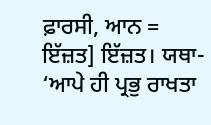ਫ਼ਾਰਸੀ, ਆਨ = ਇੱਜ਼ਤ] ਇੱਜ਼ਤ। ਯਥਾ- ‘ਆਪੇ ਹੀ ਪ੍ਰਭੁ ਰਾਖਤਾ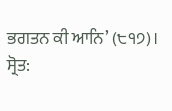ਭਗਤਨ ਕੀ ਆਨਿ’ (੮੧੭)।
ਸ੍ਰੋਤ: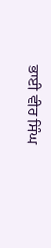ਭਾਈ ਵੀਰ ਸਿੰਘ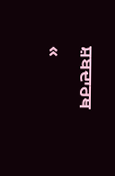ਸ਼ਬਦਾਰਥ
«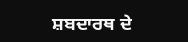ਸ਼ਬਦਾਰਥ ਦੇ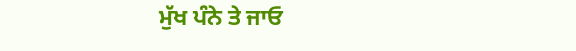ਮੁੱਖ ਪੰਨੇ ਤੇ ਜਾਓ